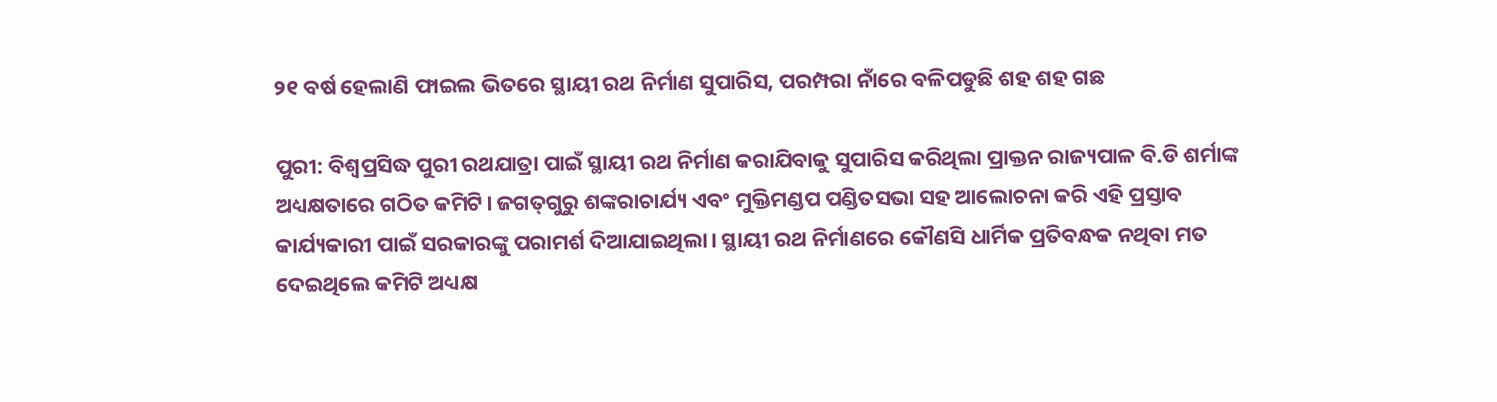୨୧ ବର୍ଷ ହେଲାଣି ଫାଇଲ ଭିତରେ ସ୍ଥାୟୀ ରଥ ନିର୍ମାଣ ସୁପାରିସ, ପରମ୍ପରା ନାଁରେ ବଳିପଡୁଛି ଶହ ଶହ ଗଛ

ପୁରୀ: ବିଶ୍ବପ୍ରସିଦ୍ଧ ପୁରୀ ରଥଯାତ୍ରା ପାଇଁ ସ୍ଥାୟୀ ରଥ ନିର୍ମାଣ କରାଯିବାକୁ ସୁପାରିସ କରିଥିଲା ପ୍ରାକ୍ତନ ରାଜ୍ୟପାଳ ବି.ଡି ଶର୍ମାଙ୍କ ଅଧ୍ୟକ୍ଷତାରେ ଗଠିତ କମିଟି। ଜଗତ୍‌ଗୁରୁ ଶଙ୍କରାଚାର୍ଯ୍ୟ ଏବଂ ମୁକ୍ତିମଣ୍ଡପ ପଣ୍ଡିତସଭା ସହ ଆଲୋଚନା କରି ଏହି ପ୍ରସ୍ତାବ କାର୍ଯ୍ୟକାରୀ ପାଇଁ ସରକାରଙ୍କୁ ପରାମର୍ଶ ଦିଆଯାଇଥିଲା। ସ୍ଥାୟୀ ରଥ ନିର୍ମାଣରେ କୌଣସି ଧାର୍ମିକ ପ୍ରତିବନ୍ଧକ ନଥିବା ମତ ଦେଇଥିଲେ କମିଟି ଅଧ୍ୟକ୍ଷ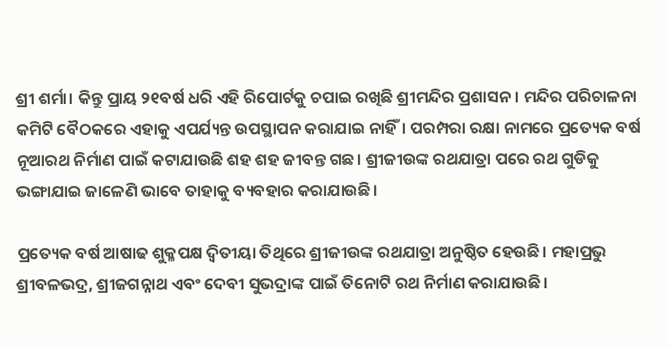ଶ୍ରୀ ଶର୍ମା। କିନ୍ତୁ ପ୍ରାୟ ୨୧ବର୍ଷ ଧରି ଏହି ରିପୋର୍ଟକୁ ଚପାଇ ରଖିଛି ଶ୍ରୀମନ୍ଦିର ପ୍ରଶାସନ। ମନ୍ଦିର ପରିଚାଳନା କମିଟି ବୈଠକରେ ଏହାକୁ ଏପର୍ଯ୍ୟନ୍ତ ଉପସ୍ଥାପନ କରାଯାଇ ନାହିଁ। ପରମ୍ପରା ରକ୍ଷା ନାମରେ ପ୍ରତ୍ୟେକ ବର୍ଷ ନୂଆରଥ ନିର୍ମାଣ ପାଇଁ କଟାଯାଉଛି ଶହ ଶହ ଜୀବନ୍ତ ଗଛ। ଶ୍ରୀଜୀଉଙ୍କ ରଥଯାତ୍ରା ପରେ ରଥ ଗୁଡିକୁ ଭଙ୍ଗାଯାଇ ଜାଳେଣି ଭାବେ ତାହାକୁ ବ୍ୟବହାର କରାଯାଉଛି।

ପ୍ରତ୍ୟେକ ବର୍ଷ ଆଷାଢ ଶୁକ୍ଳପକ୍ଷ ଦ୍ବିତୀୟା ତିଥିରେ ଶ୍ରୀଜୀଉଙ୍କ ରଥଯାତ୍ରା ଅନୁଷ୍ଠିତ ହେଉଛି। ମହାପ୍ରଭୁ ଶ୍ରୀବଳଭଦ୍ର, ଶ୍ରୀଜଗନ୍ନାଥ ଏବଂ ଦେବୀ ସୁଭଦ୍ରାଙ୍କ ପାଇଁ ତିନୋଟି ରଥ ନିର୍ମାଣ କରାଯାଉଛି।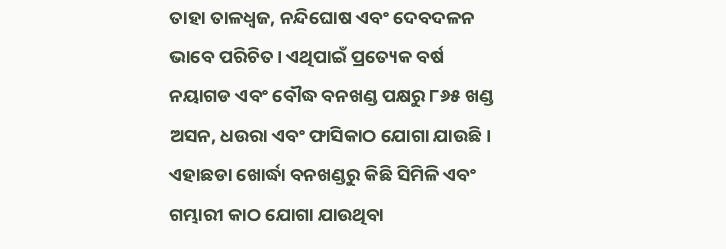ତାହା ତାଳଧ୍ବଜ, ନନ୍ଦିଘୋଷ ଏବଂ ଦେବଦଳନ ଭାବେ ପରିଚିତ। ଏଥିପାଇଁ ପ୍ରତ୍ୟେକ ବର୍ଷ ନୟାଗଡ ଏବଂ ବୌଦ୍ଧ ବନଖଣ୍ଡ ପକ୍ଷରୁ ୮୬୫ ଖଣ୍ଡ ଅସନ, ଧଉରା ଏବଂ ଫାସିକାଠ ଯୋଗା ଯାଉଛି। ଏହାଛଡା ଖୋର୍ଦ୍ଧା ବନଖଣ୍ଡରୁ କିଛି ସିମିଳି ଏବଂ ଗମ୍ଭାରୀ କାଠ ଯୋଗା ଯାଉଥିବା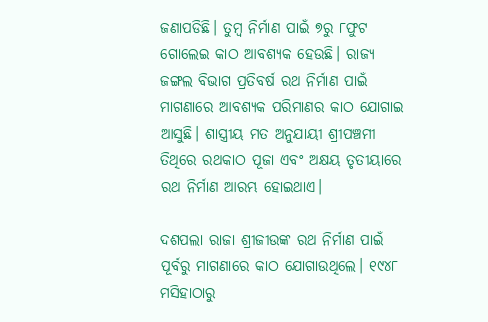ଜଣାପଡିଛି। ତୁମ୍ବ ନିର୍ମାଣ ପାଇଁ ୭ରୁ ୮ଫୁଟ ଗୋଲେଇ କାଠ ଆବଶ୍ୟକ ହେଉଛି। ରାଜ୍ୟ ଜଙ୍ଗଲ ବିଭାଗ ପ୍ରତିବର୍ଷ ରଥ ନିର୍ମାଣ ପାଇଁ ମାଗଣାରେ ଆବଶ୍ୟକ ପରିମାଣର କାଠ ଯୋଗାଇ ଆସୁଛି। ଶାସ୍ତ୍ରୀୟ ମତ ଅନୁଯାୟୀ ଶ୍ରୀପଞ୍ଚମୀ ତିଥିରେ ରଥକାଠ ପୂଜା ଏବଂ ଅକ୍ଷୟ ତୃତୀୟାରେ ରଥ ନିର୍ମାଣ ଆରମ୍ଭ ହୋଇଥାଏ।

ଦଶପଲା ରାଜା ଶ୍ରୀଜୀଉଙ୍କ ରଥ ନିର୍ମାଣ ପାଇଁ ପୂର୍ବରୁ ମାଗଣାରେ କାଠ ଯୋଗାଉଥିଲେ। ୧୯୪୮ ମସିହାଠାରୁ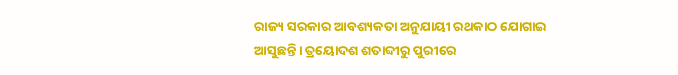ରାଜ୍ୟ ସରକାର ଆବଶ୍ୟକତା ଅନୁଯାୟୀ ରଥକାଠ ଯୋଗାଇ ଆସୁଛନ୍ତି। ତ୍ରୟୋଦଶ ଶତାବ୍ଦୀରୁ ପୁରୀରେ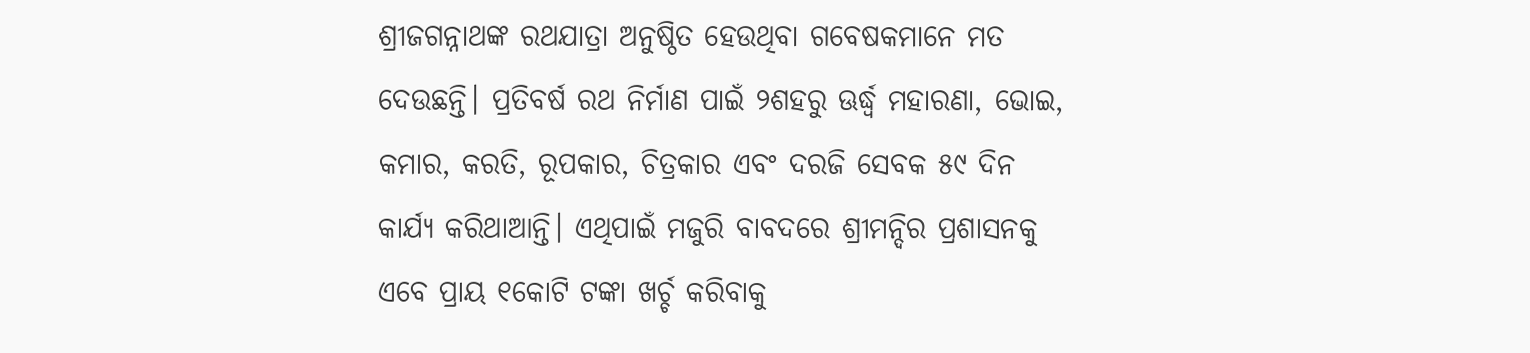ଶ୍ରୀଜଗନ୍ନାଥଙ୍କ ରଥଯାତ୍ରା ଅନୁଷ୍ଠିତ ହେଉଥିବା ଗବେଷକମାନେ ମତ ଦେଉଛନ୍ତି। ପ୍ରତିବର୍ଷ ରଥ ନିର୍ମାଣ ପାଇଁ ୨ଶହରୁ ଊର୍ଦ୍ଧ୍ବ ମହାରଣା, ଭୋଇ, କମାର, କରତି, ରୂପକାର, ଚିତ୍ରକାର ଏବଂ ଦରଜି ସେବକ ୫୯ ଦିନ କାର୍ଯ୍ୟ କରିଥାଆନ୍ତି। ଏଥିପାଇଁ ମଜୁରି ବାବଦରେ ଶ୍ରୀମନ୍ଦିର ପ୍ରଶାସନକୁ ଏବେ ପ୍ରାୟ ୧କୋଟି ଟଙ୍କା ଖର୍ଚ୍ଚ କରିବାକୁ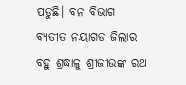ପଡୁଛି। ବନ ବିଭାଗ ବ୍ୟତୀତ ନୟାଗଡ ଜିଲାର ବହୁ ଶ୍ରଦ୍ଧାଳୁ ଶ୍ରୀଜୀଉଙ୍କ ରଥ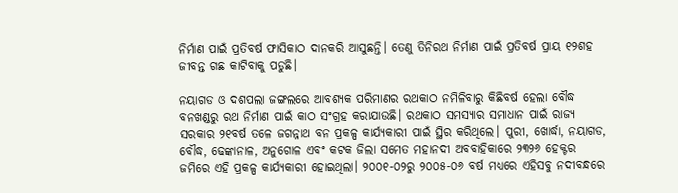ନିର୍ମାଣ ପାଇଁ ପ୍ରତିବର୍ଷ ଫାସିକାଠ ଦାନକରି ଆସୁଛନ୍ତି। ତେଣୁ ତିନିରଥ ନିର୍ମାଣ ପାଇଁ ପ୍ରତିବର୍ଷ ପ୍ରାୟ ୧୨ଶହ ଜୀବନ୍ତ ଗଛ କାଟିବାକୁ ପଡୁଛି।

ନୟାଗଡ ଓ ଦଶପଲା ଜଙ୍ଗଲରେ ଆବଶ୍ୟକ ପରିମାଣର ରଥକାଠ ନମିଳିବାରୁ କିଛିବର୍ଷ ହେଲା ବୌଦ୍ଧ ବନଖଣ୍ଡରୁ ରଥ ନିର୍ମାଣ ପାଇଁ କାଠ ସଂଗ୍ରହ କରାଯାଉଛି। ରଥକାଠ ସମସ୍ୟାର ସମାଧାନ ପାଇଁ ରାଜ୍ୟ ସରକାର ୨୧ବର୍ଷ ତଳେ ଜଗନ୍ନାଥ ବନ ପ୍ରକଳ୍ପ କାର୍ଯ୍ୟକାରୀ ପାଇଁ ସ୍ଥିର କରିଥିଲେ। ପୁରୀ, ଖୋର୍ଦ୍ଧା, ନୟାଗଡ, ବୌଦ୍ଧ, ଢେଙ୍କାନାଳ, ଅନୁଗୋଳ ଏବଂ କଟକ ଜିଲା ସମେତ ମହାନଦୀ ଅବବାହିକାରେ ୨୩୨୬ ହେକ୍ଟର ଜମିରେ ଏହି ପ୍ରକଳ୍ପ କାର୍ଯ୍ୟକାରୀ ହୋଇଥିଲା। ୨୦୦୧-୦୨ରୁ ୨୦୦୫-୦୬ ବର୍ଷ ମଧ୍ୟରେ ଏହିସବୁ ନଦୀବନ୍ଧରେ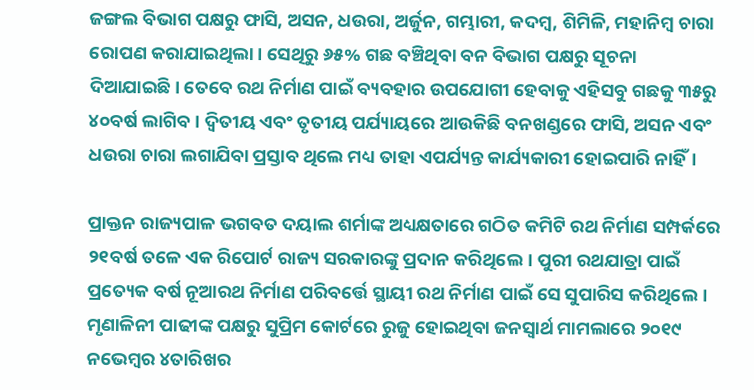ଜଙ୍ଗଲ ବିଭାଗ ପକ୍ଷରୁ ଫାସି, ଅସନ, ଧଉରା, ଅର୍ଜୁନ, ଗମ୍ଭାରୀ, କଦମ୍ବ, ଶିମିଳି, ମହାନିମ୍ବ ଚାରା ରୋପଣ କରାଯାଇଥିଲା। ସେଥିରୁ ୬୫% ଗଛ ବଞ୍ଚିଥିବା ବନ ବିଭାଗ ପକ୍ଷରୁ ସୂଚନା ଦିଆଯାଇଛି। ତେବେ ରଥ ନିର୍ମାଣ ପାଇଁ ବ୍ୟବହାର ଉପଯୋଗୀ ହେବାକୁ ଏହିସବୁ ଗଛକୁ ୩୫ରୁ ୪୦ବର୍ଷ ଲାଗିବ। ଦ୍ବିତୀୟ ଏବଂ ତୃତୀୟ ପର୍ଯ୍ୟାୟରେ ଆଉକିଛି ବନଖଣ୍ଡରେ ଫାସି, ଅସନ ଏବଂ ଧଉରା ଚାରା ଲଗାଯିବା ପ୍ରସ୍ତାବ ଥିଲେ ମଧ୍ୟ ତାହା ଏପର୍ଯ୍ୟନ୍ତ କାର୍ଯ୍ୟକାରୀ ହୋଇପାରି ନାହିଁ।

ପ୍ରାକ୍ତନ ରାଜ୍ୟପାଳ ଭଗବତ ଦୟାଲ ଶର୍ମାଙ୍କ ଅଧ୍ୟକ୍ଷତାରେ ଗଠିତ କମିଟି ରଥ ନିର୍ମାଣ ସମ୍ପର୍କରେ ୨୧ବର୍ଷ ତଳେ ଏକ ରିପୋର୍ଟ ରାଜ୍ୟ ସରକାରଙ୍କୁ ପ୍ରଦାନ କରିଥିଲେ। ପୁରୀ ରଥଯାତ୍ରା ପାଇଁ ପ୍ରତ୍ୟେକ ବର୍ଷ ନୂଆରଥ ନିର୍ମାଣ ପରିବର୍ତ୍ତେ ସ୍ଥାୟୀ ରଥ ନିର୍ମାଣ ପାଇଁ ସେ ସୁପାରିସ କରିଥିଲେ। ମୃଣାଳିନୀ ପାଢୀଙ୍କ ପକ୍ଷରୁ ସୁପ୍ରିମ କୋର୍ଟରେ ରୁଜୁ ହୋଇଥିବା ଜନସ୍ବାର୍ଥ ମାମଲାରେ ୨୦୧୯ ନଭେମ୍ବର ୪ତାରିଖର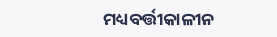ମଧ୍ୟବର୍ତ୍ତୀକାଳୀନ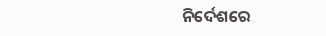ନିର୍ଦେଶରେ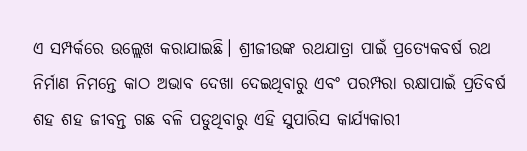ଏ ସମ୍ପର୍କରେ ଉଲ୍ଲେଖ କରାଯାଇଛି। ଶ୍ରୀଜୀଉଙ୍କ ରଥଯାତ୍ରା ପାଇଁ ପ୍ରତ୍ୟେକବର୍ଷ ରଥ ନିର୍ମାଣ ନିମନ୍ତେ କାଠ ଅଭାବ ଦେଖା ଦେଇଥିବାରୁ ଏବଂ ପରମ୍ପରା ରକ୍ଷାପାଇଁ ପ୍ରତିବର୍ଷ ଶହ ଶହ ଜୀବନ୍ତ ଗଛ ବଳି ପଡୁଥିବାରୁ ଏହି ସୁପାରିସ କାର୍ଯ୍ୟକାରୀ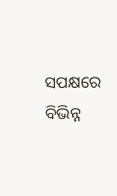ସପକ୍ଷରେ ବିଭିନ୍ନ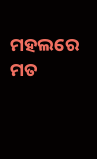ମହଲରେ ମତ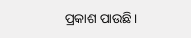ପ୍ରକାଶ ପାଉଛି।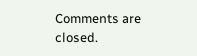Comments are closed.